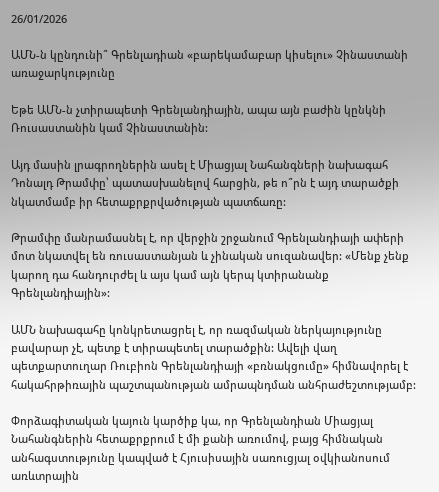26/01/2026

ԱՄՆ-ն կընդունի՞ Գրենլադիան «բարեկամաբար կիսելու» Չինաստանի առաջարկությունը

Եթե ԱՄՆ-ն չտիրապետի Գրենլանդիային, ապա այն բաժին կընկնի Ռուսաստանին կամ Չինաստանին:

Այդ մասին լրագրողներին ասել է Միացյալ Նահանգների նախագահ Դոնալդ Թրամփը՝ պատասխանելով հարցին, թե ո՞րն է այդ տարածքի նկատմամբ իր հետաքրքրվածության պատճառը:

Թրամփը մանրամասնել է, որ վերջին շրջանում Գրենլանդիայի ափերի մոտ նկատվել են ռուսաստանյան և չինական սուզանավեր: «Մենք չենք կարող դա հանդուրժել և այս կամ այն կերպ կտիրանանք Գրենլանդիային»:

ԱՄՆ նախագահը կոնկրետացրել է, որ ռազմական ներկայությունը բավարար չէ, պետք է տիրապետել տարածքին: Ավելի վաղ պետքարտուղար Ռուբիոն Գրենլանդիայի «բռնակցումը» հիմնավորել է հակահրթիռային պաշտպանության ամրապնդման անհրաժեշտությամբ:

Փորձագիտական կայուն կարծիք կա, որ Գրենլանդիան Միացյալ Նահանգներին հետաքրքրում է մի քանի առումով, բայց հիմնական անհագստությունը կապված է Հյուսիսային սառուցյալ օվկիանոսում առևտրային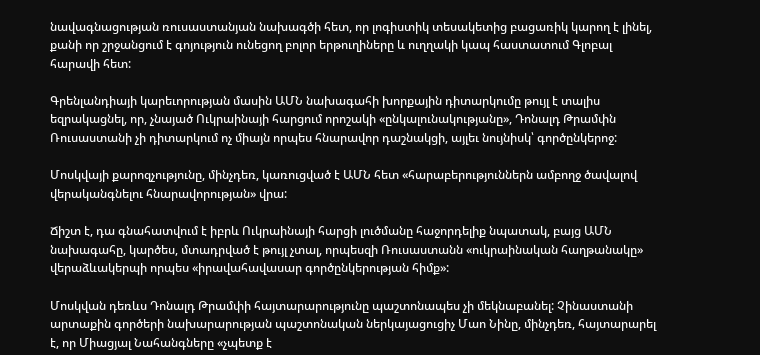նավագնացության ռուսաստանյան նախագծի հետ, որ լոգիստիկ տեսակետից բացառիկ կարող է լինել, քանի որ շրջանցում է գոյություն ունեցող բոլոր երթուղիները և ուղղակի կապ հաստատում Գլոբալ հարավի հետ:

Գրենլանդիայի կարեւորության մասին ԱՄՆ նախագահի խորքային դիտարկումը թույլ է տալիս եզրակացնել, որ, չնայած Ուկրաինայի հարցում որոշակի «ընկալունակությանը», Դոնալդ Թրամփն Ռուսաստանի չի դիտարկում ոչ միայն որպես հնարավոր դաշնակցի, այլեւ նույնիսկ՝ գործընկերոջ:

Մոսկվայի քարոզչությունը, մինչդեռ, կառուցված է ԱՄՆ հետ «հարաբերություններն ամբողջ ծավալով վերականգնելու հնարավորության» վրա:

Ճիշտ է, դա գնահատվում է իբրև Ուկրաինայի հարցի լուծմանը հաջորդելիք նպատակ, բայց ԱՄՆ նախագահը, կարծես, մտադրված է թույլ չտալ, որպեսզի Ռուսաստանն «ուկրաինական հաղթանակը» վերաձևակերպի որպես «իրավահավասար գործընկերության հիմք»:

Մոսկվան դեռևս Դոնալդ Թրամփի հայտարարությունը պաշտոնապես չի մեկնաբանել: Չինաստանի արտաքին գործերի նախարարության պաշտոնական ներկայացուցիչ Մաո Նինը, մինչդեռ, հայտարարել է, որ Միացյալ Նահանգները «չպետք է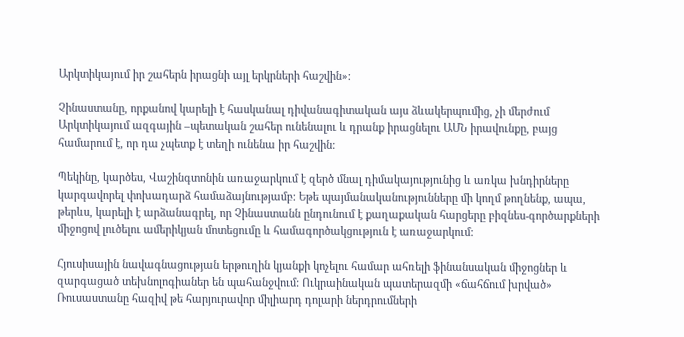Արկտիկայում իր շահերն իրացնի այլ երկրների հաշվին»:

Չինաստանը, որքանով կարելի է հասկանալ դիվանագիտական այս ձևակերպումից, չի մերժում Արկտիկայում ազգային –պետական շահեր ունենալու և դրանք իրացնելու ԱՄՆ իրավունքը, բայց համարում է, որ դա չպետք է տեղի ունենա իր հաշվին:

Պեկինը, կարծես, Վաշինգտոնին առաջարկում է զերծ մնալ դիմակայությունից և առկա խնդիրները կարգավորել փոխադարձ համաձայնությամբ: Եթե պայմանականությունները մի կողմ թողնենք, ապա, թերևս, կարելի է արձանագրել, որ Չինաստանն ընդունում է քաղաքական հարցերը բիզնես-գործարքների միջոցով լուծելու ամերիկյան մոտեցումը և համագործակցություն է առաջարկում:

Հյուսիսային նավագնացության երթուղին կյանքի կոչելու համար ահռելի ֆինանսական միջոցներ և զարգացած տեխնոլոգիաներ են պահանջվում: Ուկրաինական պատերազմի «ճահճում խրված» Ռուսաստանը հազիվ թե հարյուրավոր միլիարդ դոլարի ներդրումների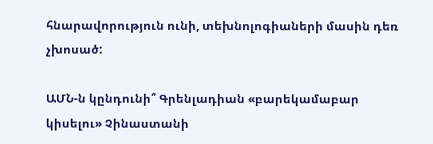հնարավորություն ունի, տեխնոլոգիաների մասին դեռ չխոսած:

ԱՄՆ-ն կընդունի՞ Գրենլադիան «բարեկամաբար կիսելու» Չինաստանի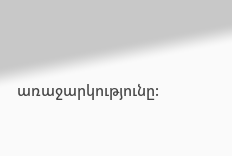առաջարկությունը: